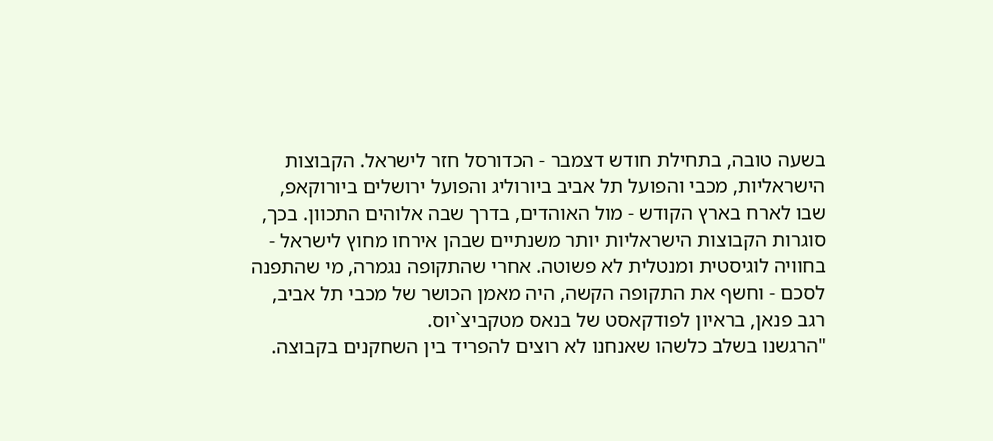בשעה טובה, בתחילת חודש דצמבר - הכדורסל חזר לישראל. הקבוצות הישראליות, מכבי והפועל תל אביב ביורוליג והפועל ירושלים ביורוקאפ, שבו לארח בארץ הקודש - מול האוהדים, בדרך שבה אלוהים התכוון. בכך, סוגרות הקבוצות הישראליות יותר משנתיים שבהן אירחו מחוץ לישראל - בחוויה לוגיסטית ומנטלית לא פשוטה. אחרי שהתקופה נגמרה, מי שהתפנה לסכם - וחשף את התקופה הקשה, היה מאמן הכושר של מכבי תל אביב, רגב פנאן, בראיון לפודקאסט של בנאס מטקביצ`יוס.
"הרגשנו בשלב כלשהו שאנחנו לא רוצים להפריד בין השחקנים בקבוצה.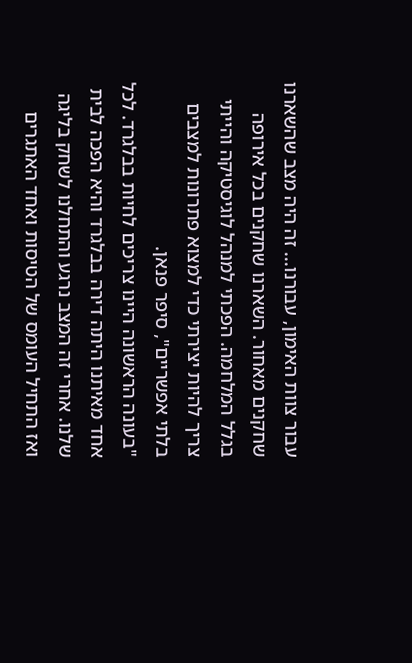עבור צוות האימון, עבורנו... זה היה מצב שהשארנו שחקנים מאחור. השארנו שחקנים בכל אירופה בגלל המלחמה. הפכתי למנהל לוגיסטיקה והייתי צריך להיות יצירתי כדי למצוא פתרונות למצבים בלתי אפשריים", סיפר פנאן.
"בעונה הראשונה היינו צריכים לחיות בבלגרד. לכל אחד מאיתנו היתה דירה בבלגרד והיא הפכה לבית שלנו. אחרי זה המצב נרגע והתחלנו לשחק בליגה ואז התחיל העומס של הטיסות ואחד האתגרים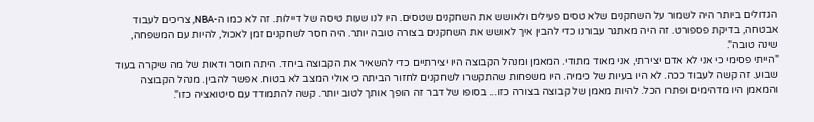הגדולים ביותר היה לשמור על השחקנים שלא טסים פעילים ולאושש את השחקנים שטסים. היו לנו שעות טיסה של דיילות. זה לא כמו ה-NBA, צריכים לעבוד אבטחה, בדיקת פספורט. זה היה מאתגר עבורנו כדי להבין איך לאושש את השחקנים בצורה טובה יותר. היה חסר לשחקנים זמן לאכול, להיות עם המשפחה, שינה טובה".
"הייתי פסימי כי אני לא אדם יצירתי, אני מאוד מתודי. המאמן ומנהל הקבוצה היו יצירתיים כדי להשאיר את הקבוצה ביחד. היתה חוסר ודאות של מה שיקרה בעוד שבוע. זה קשה לעבוד ככה. לא היו בעיות של כימיה. היו משפחות שהתקשרו לשחקנים לחזור הביתה כי אולי המצב לא בטוח. אפשר להבין. מנהל הקבוצה והמאמן היו מדהימים ופתרו הכל. להיות מאמן של קבוצה בצורה כזו... בסופו של דבר זה הופך אותך לטוב יותר. קשה להתמודד עם סיטואציה כזו".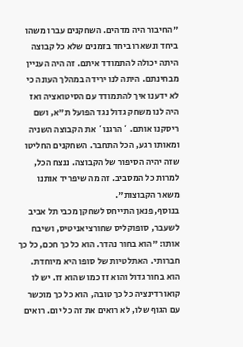"החיבור היה מדהים. השחקנים עברו משהו ביחד ונשארו ביחד בזמנים שלא כל קבוצה היתה יכולה להתמודד איתם. זה היה העניין מבחינתם. היתה לנו ירידה במהלך העונה כי לא ידענו איך להתמודד עם הסיטואציה ואז היה לנו משחק גדול נגד הפועל ת"א, ושם ריסקנו אותם. `הרגנו` את הקבוצה השניה ומאותו רגע, הכל התחבר. השחקנים החליטו שזה יהיה הסיפור של הקבוצה. ננצח הכל, למרות כל המסביב. זה מה שיפריד אותנו משאר הקבוצות".
בנוסף, פנאן התייחס לשחקן מכבי תל אביב לשעבר, סופוקליס שחורציאניטיס, ושיבח אותו: "הוא בחור נהדר. הוא כל כך חכם, כל כך חברותי. האתלטיות של סופו היא מיוחדת. הוא בחור גדול והוא זז כמו שהוא זז. יש לו קואורדינציה כל כך טובה, הוא כל כך מוכשר עם הגוף שלו, לא רואים את זה כל יום. רואים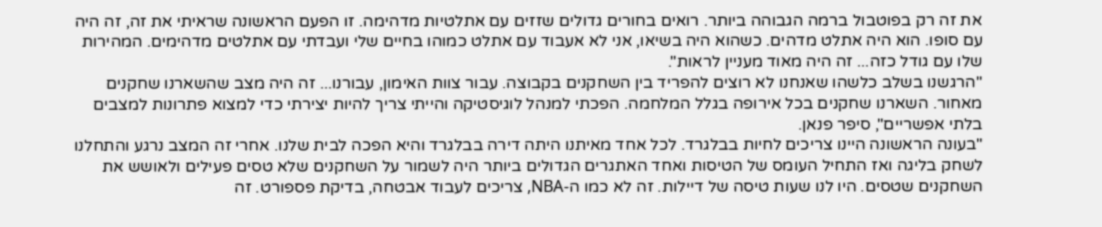את זה רק בפוטבול ברמה הגבוהה ביותר. רואים בחורים גדולים שזזים עם אתלטיות מדהימה. זו הפעם הראשונה שראיתי את זה, זה היה עם סופו. הוא היה אתלט מדהים. כשהוא היה בשיאו, אני לא אעבוד עם אתלט כמוהו בחיים שלי ועבדתי עם אתלטים מדהימים. המהירות שלו עם גודל כזה... זה היה מאוד מעניין לראות".
"הרגשנו בשלב כלשהו שאנחנו לא רוצים להפריד בין השחקנים בקבוצה. עבור צוות האימון, עבורנו... זה היה מצב שהשארנו שחקנים מאחור. השארנו שחקנים בכל אירופה בגלל המלחמה. הפכתי למנהל לוגיסטיקה והייתי צריך להיות יצירתי כדי למצוא פתרונות למצבים בלתי אפשריים", סיפר פנאן.
"בעונה הראשונה היינו צריכים לחיות בבלגרד. לכל אחד מאיתנו היתה דירה בבלגרד והיא הפכה לבית שלנו. אחרי זה המצב נרגע והתחלנו לשחק בליגה ואז התחיל העומס של הטיסות ואחד האתגרים הגדולים ביותר היה לשמור על השחקנים שלא טסים פעילים ולאושש את השחקנים שטסים. היו לנו שעות טיסה של דיילות. זה לא כמו ה-NBA, צריכים לעבוד אבטחה, בדיקת פספורט. זה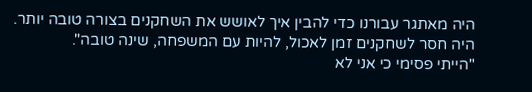היה מאתגר עבורנו כדי להבין איך לאושש את השחקנים בצורה טובה יותר. היה חסר לשחקנים זמן לאכול, להיות עם המשפחה, שינה טובה".
"הייתי פסימי כי אני לא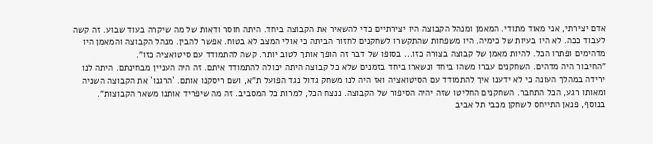אדם יצירתי, אני מאוד מתודי. המאמן ומנהל הקבוצה היו יצירתיים כדי להשאיר את הקבוצה ביחד. היתה חוסר ודאות של מה שיקרה בעוד שבוע. זה קשה לעבוד ככה. לא היו בעיות של כימיה. היו משפחות שהתקשרו לשחקנים לחזור הביתה כי אולי המצב לא בטוח. אפשר להבין. מנהל הקבוצה והמאמן היו מדהימים ופתרו הכל. להיות מאמן של קבוצה בצורה כזו... בסופו של דבר זה הופך אותך לטוב יותר. קשה להתמודד עם סיטואציה כזו".
"החיבור היה מדהים. השחקנים עברו משהו ביחד ונשארו ביחד בזמנים שלא כל קבוצה היתה יכולה להתמודד איתם. זה היה העניין מבחינתם. היתה לנו ירידה במהלך העונה כי לא ידענו איך להתמודד עם הסיטואציה ואז היה לנו משחק גדול נגד הפועל ת"א, ושם ריסקנו אותם. `הרגנו` את הקבוצה השניה ומאותו רגע, הכל התחבר. השחקנים החליטו שזה יהיה הסיפור של הקבוצה. ננצח הכל, למרות כל המסביב. זה מה שיפריד אותנו משאר הקבוצות".
בנוסף, פנאן התייחס לשחקן מכבי תל אביב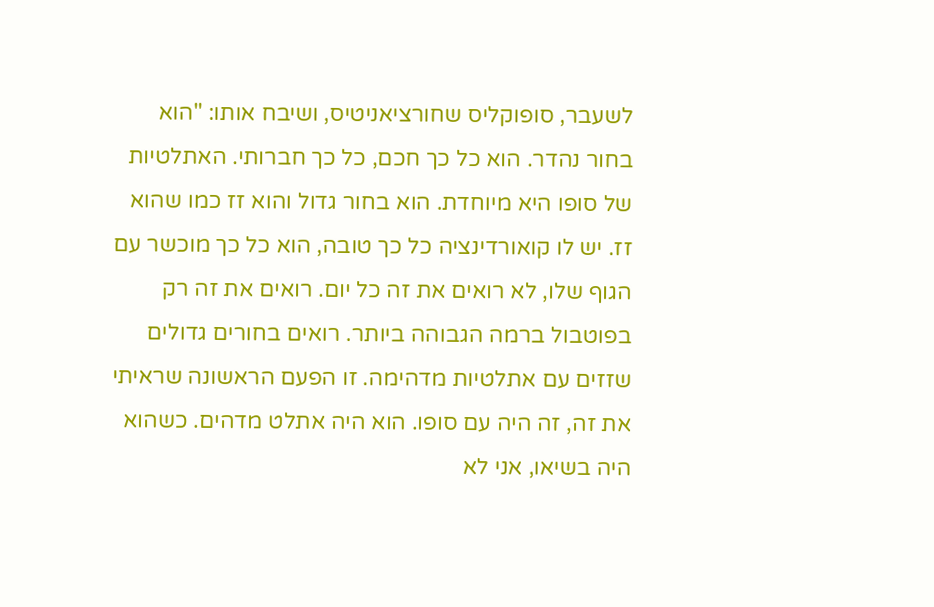לשעבר, סופוקליס שחורציאניטיס, ושיבח אותו: "הוא בחור נהדר. הוא כל כך חכם, כל כך חברותי. האתלטיות של סופו היא מיוחדת. הוא בחור גדול והוא זז כמו שהוא זז. יש לו קואורדינציה כל כך טובה, הוא כל כך מוכשר עם הגוף שלו, לא רואים את זה כל יום. רואים את זה רק בפוטבול ברמה הגבוהה ביותר. רואים בחורים גדולים שזזים עם אתלטיות מדהימה. זו הפעם הראשונה שראיתי את זה, זה היה עם סופו. הוא היה אתלט מדהים. כשהוא היה בשיאו, אני לא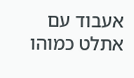אעבוד עם אתלט כמוהו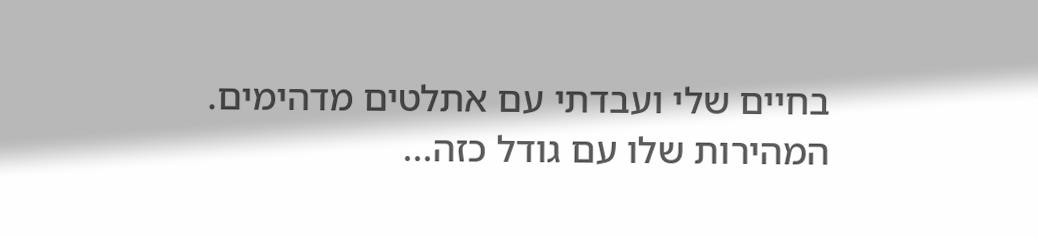בחיים שלי ועבדתי עם אתלטים מדהימים. המהירות שלו עם גודל כזה...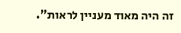זה היה מאוד מעניין לראות".